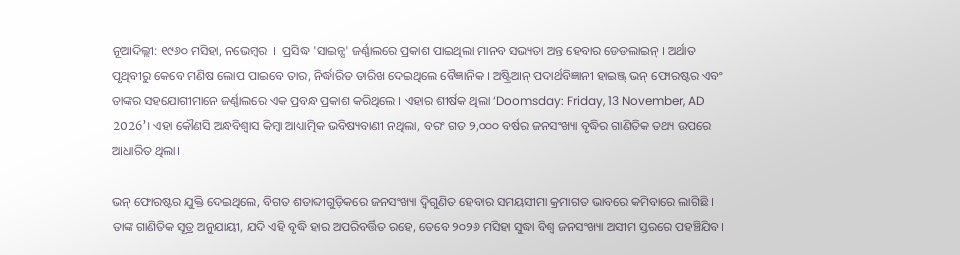ନୂଆଦିଲ୍ଲୀ: ୧୯୬୦ ମସିହା, ନଭେମ୍ବର  ।  ପ୍ରସିଦ୍ଧ 'ସାଇନ୍ସ' ଜର୍ଣ୍ଣାଲରେ ପ୍ରକାଶ ପାଇଥିଲା ମାନବ ସଭ୍ୟତା ଅନ୍ତ ହେବାର ଡେଡଲାଇନ୍‌ । ଅର୍ଥାତ ପୃଥିବୀରୁ କେବେ ମଣିଷ ଲୋପ ପାଇବେ ତାର, ନିର୍ଦ୍ଧାରିତ ତାରିଖ ଦେଇଥିଲେ ବୈଜ୍ଞାନିକ । ଅଷ୍ଟ୍ରିଆନ୍ ପଦାର୍ଥବିଜ୍ଞାନୀ ହାଇଞ୍ଜ୍ ଭନ୍ ଫୋରଷ୍ଟର ଏବଂ ତାଙ୍କର ସହଯୋଗୀମାନେ ଜର୍ଣ୍ଣାଲରେ ଏକ ପ୍ରବନ୍ଧ ପ୍ରକାଶ କରିଥିଲେ । ଏହାର ଶୀର୍ଷକ ଥିଲା ‘Doomsday: Friday, 13 November, AD 2026’। ଏହା କୌଣସି ଅନ୍ଧବିଶ୍ୱାସ କିମ୍ବା ଆଧ୍ୟାତ୍ମିକ ଭବିଷ୍ୟବାଣୀ ନଥିଲା, ବରଂ ଗତ ୨,୦୦୦ ବର୍ଷର ଜନସଂଖ୍ୟା ବୃଦ୍ଧିର ଗାଣିତିକ ତଥ୍ୟ ଉପରେ ଆଧାରିତ ଥିଲା।

ଭନ୍ ଫୋରଷ୍ଟର ଯୁକ୍ତି ଦେଇଥିଲେ, ବିଗତ ଶତାବ୍ଦୀଗୁଡ଼ିକରେ ଜନସଂଖ୍ୟା ଦ୍ୱିଗୁଣିତ ହେବାର ସମୟସୀମା କ୍ରମାଗତ ଭାବରେ କମିବାରେ ଲାଗିଛି । ତାଙ୍କ ଗାଣିତିକ ସୂତ୍ର ଅନୁଯାୟୀ, ଯଦି ଏହି ବୃଦ୍ଧି ହାର ଅପରିବର୍ତ୍ତିତ ରହେ, ତେବେ ୨୦୨୬ ମସିହା ସୁଦ୍ଧା ବିଶ୍ୱ ଜନସଂଖ୍ୟା ଅସୀମ ସ୍ତରରେ ପହଞ୍ଚିଯିବ।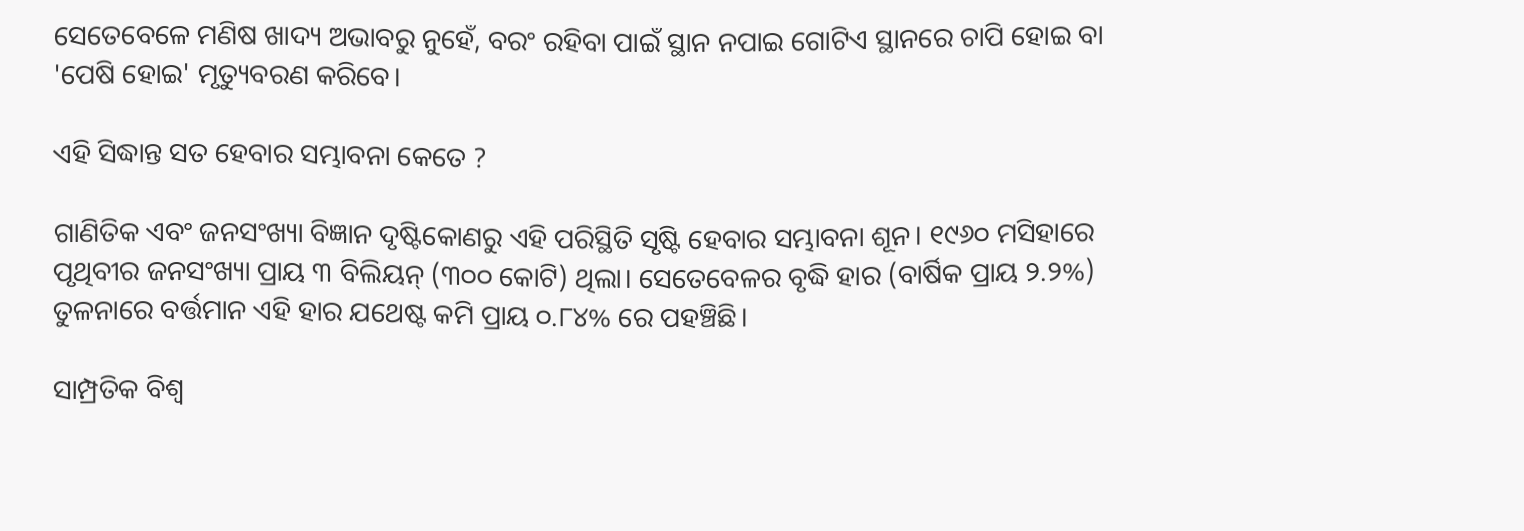ସେତେବେଳେ ମଣିଷ ଖାଦ୍ୟ ଅଭାବରୁ ନୁହେଁ, ବରଂ ରହିବା ପାଇଁ ସ୍ଥାନ ନପାଇ ଗୋଟିଏ ସ୍ଥାନରେ ଚାପି ହୋଇ ବା 'ପେଷି ହୋଇ' ମୃତ୍ୟୁବରଣ କରିବେ।

ଏହି ସିଦ୍ଧାନ୍ତ ସତ ହେବାର ସମ୍ଭାବନା କେତେ ?

ଗାଣିତିକ ଏବଂ ଜନସଂଖ୍ୟା ବିଜ୍ଞାନ ଦୃଷ୍ଟିକୋଣରୁ ଏହି ପରିସ୍ଥିତି ସୃଷ୍ଟି ହେବାର ସମ୍ଭାବନା ଶୂନ। ୧୯୬୦ ମସିହାରେ ପୃଥିବୀର ଜନସଂଖ୍ୟା ପ୍ରାୟ ୩ ବିଲିୟନ୍ (୩୦୦ କୋଟି) ଥିଲା। ସେତେବେଳର ବୃଦ୍ଧି ହାର (ବାର୍ଷିକ ପ୍ରାୟ ୨.୨%) ତୁଳନାରେ ବର୍ତ୍ତମାନ ଏହି ହାର ଯଥେଷ୍ଟ କମି ପ୍ରାୟ ୦.୮୪% ରେ ପହଞ୍ଚିଛି।

ସାମ୍ପ୍ରତିକ ବିଶ୍ୱ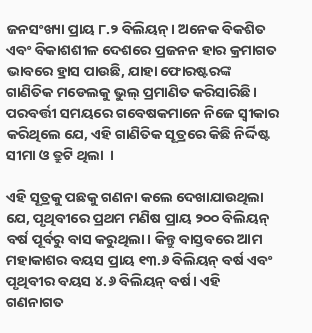ଜନସଂଖ୍ୟା ପ୍ରାୟ ୮.୨ ବିଲିୟନ୍। ଅନେକ ବିକଶିତ ଏବଂ ବିକାଶଶୀଳ ଦେଶରେ ପ୍ରଜନନ ହାର କ୍ରମାଗତ ଭାବରେ ହ୍ରାସ ପାଉଛି, ଯାହା ଫୋରଷ୍ଟରଙ୍କ ଗାଣିତିକ ମଡେଲକୁ ଭୁଲ୍ ପ୍ରମାଣିତ କରିସାରିଛି। ପରବର୍ତ୍ତୀ ସମୟରେ ଗବେଷକମାନେ ନିଜେ ସ୍ୱୀକାର କରିଥିଲେ ଯେ, ଏହି ଗାଣିତିକ ସୂତ୍ରରେ କିଛି ନିର୍ଦ୍ଦିଷ୍ଟ ସୀମା ଓ ତ୍ରୁଟି ଥିଲା  ।

ଏହି ସୂତ୍ରକୁ ପଛକୁ ଗଣନା କଲେ ଦେଖାଯାଉଥିଲା ଯେ, ପୃଥିବୀରେ ପ୍ରଥମ ମଣିଷ ପ୍ରାୟ ୨୦୦ ବିଲିୟନ୍ ବର୍ଷ ପୂର୍ବରୁ ବାସ କରୁଥିଲା। କିନ୍ତୁ ବାସ୍ତବରେ ଆମ ମହାକାଶର ବୟସ ପ୍ରାୟ ୧୩.୬ ବିଲିୟନ୍ ବର୍ଷ ଏବଂ ପୃଥିବୀର ବୟସ ୪.୬ ବିଲିୟନ୍ ବର୍ଷ। ଏହି ଗଣନାଗତ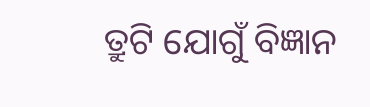ତ୍ରୁଟି ଯୋଗୁଁ ବିଜ୍ଞାନ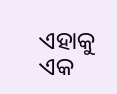ଏହାକୁ ଏକ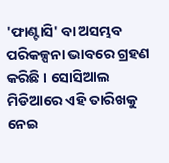'ଫାଣ୍ଟାସି' ବା ଅସମ୍ଭବ ପରିକଳ୍ପନା ଭାବରେ ଗ୍ରହଣ କରିଛି । ସୋସିଆଲ ମିଡିଆରେ ଏହି ତାରିଖକୁ ନେଇ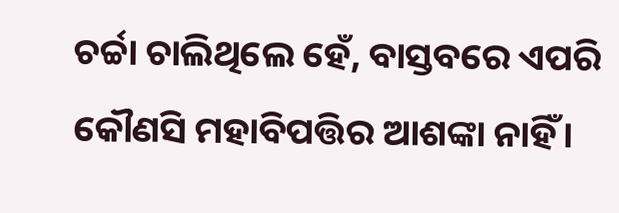ଚର୍ଚ୍ଚା ଚାଲିଥିଲେ ହେଁ, ବାସ୍ତବରେ ଏପରି କୌଣସି ମହାବିପତ୍ତିର ଆଶଙ୍କା ନାହିଁ।